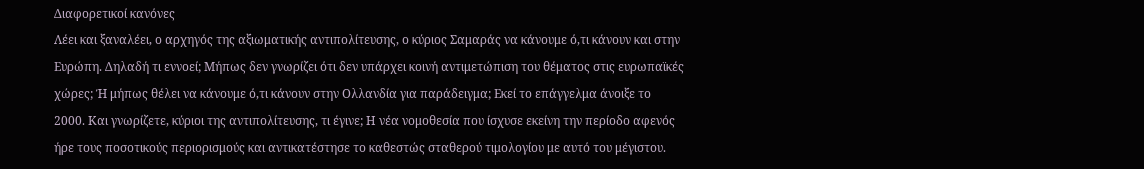Διαφορετικοί κανόνες
Λέει και ξαναλέει, ο αρχηγός της αξιωματικής αντιπολίτευσης, ο κύριος Σαμαράς να κάνουμε ό,τι κάνουν και στην Ευρώπη. Δηλαδή τι εννοεί; Μήπως δεν γνωρίζει ότι δεν υπάρχει κοινή αντιμετώπιση του θέματος στις ευρωπαϊκές χώρες; Ή μήπως θέλει να κάνουμε ό,τι κάνουν στην Ολλανδία για παράδειγμα; Εκεί το επάγγελμα άνοιξε το 2000. Και γνωρίζετε, κύριοι της αντιπολίτευσης, τι έγινε; Η νέα νομοθεσία που ίσχυσε εκείνη την περίοδο αφενός ήρε τους ποσοτικούς περιορισμούς και αντικατέστησε το καθεστώς σταθερού τιμολογίου με αυτό του μέγιστου.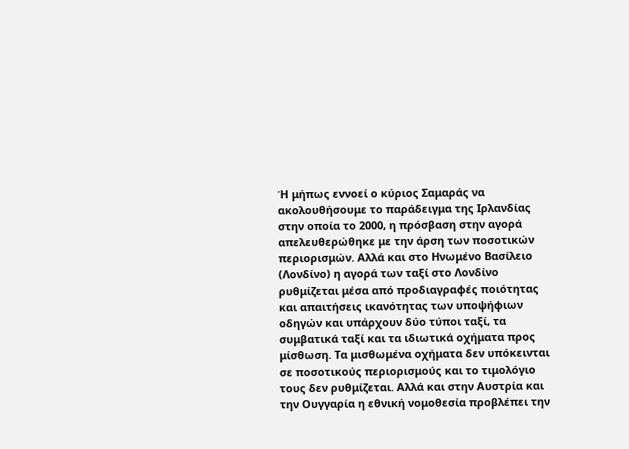Ή μήπως εννοεί ο κύριος Σαμαράς να ακολουθήσουμε το παράδειγμα της Ιρλανδίας στην οποία το 2000, η πρόσβαση στην αγορά απελευθερώθηκε με την άρση των ποσοτικών περιορισμών. Αλλά και στο Ηνωμένο Βασίλειο (Λονδίνο) η αγορά των ταξί στο Λονδίνο ρυθμίζεται μέσα από προδιαγραφές ποιότητας και απαιτήσεις ικανότητας των υποψήφιων οδηγών και υπάρχουν δύο τύποι ταξί, τα συμβατικά ταξί και τα ιδιωτικά οχήματα προς μίσθωση. Τα μισθωμένα οχήματα δεν υπόκεινται σε ποσοτικούς περιορισμούς και το τιμολόγιο τους δεν ρυθμίζεται. Αλλά και στην Αυστρία και την Ουγγαρία η εθνική νομοθεσία προβλέπει την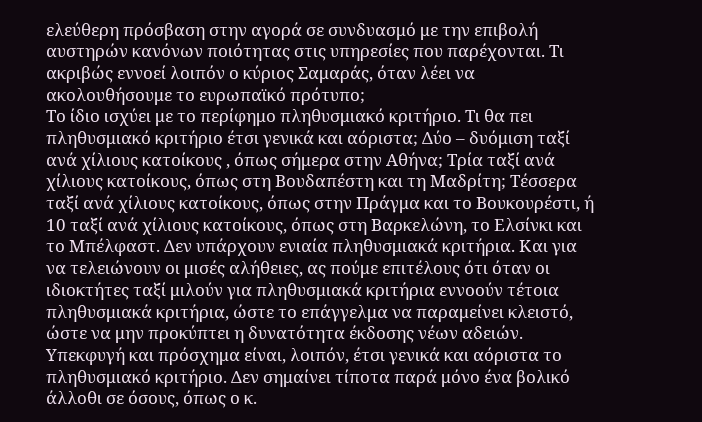ελεύθερη πρόσβαση στην αγορά σε συνδυασμό με την επιβολή αυστηρών κανόνων ποιότητας στις υπηρεσίες που παρέχονται. Τι ακριβώς εννοεί λοιπόν ο κύριος Σαμαράς, όταν λέει να ακολουθήσουμε το ευρωπαϊκό πρότυπο;
Το ίδιο ισχύει με το περίφημο πληθυσμιακό κριτήριο. Τι θα πει πληθυσμιακό κριτήριο έτσι γενικά και αόριστα; Δύο – δυόμιση ταξί ανά χίλιους κατοίκους , όπως σήμερα στην Αθήνα; Τρία ταξί ανά χίλιους κατοίκους, όπως στη Βουδαπέστη και τη Μαδρίτη; Τέσσερα ταξί ανά χίλιους κατοίκους, όπως στην Πράγμα και το Βουκουρέστι, ή 10 ταξί ανά χίλιους κατοίκους, όπως στη Βαρκελώνη, το Ελσίνκι και το Μπέλφαστ. Δεν υπάρχουν ενιαία πληθυσμιακά κριτήρια. Και για να τελειώνουν οι μισές αλήθειες, ας πούμε επιτέλους ότι όταν οι ιδιοκτήτες ταξί μιλούν για πληθυσμιακά κριτήρια εννοούν τέτοια πληθυσμιακά κριτήρια, ώστε το επάγγελμα να παραμείνει κλειστό, ώστε να μην προκύπτει η δυνατότητα έκδοσης νέων αδειών. Υπεκφυγή και πρόσχημα είναι, λοιπόν, έτσι γενικά και αόριστα το πληθυσμιακό κριτήριο. Δεν σημαίνει τίποτα παρά μόνο ένα βολικό άλλοθι σε όσους, όπως ο κ.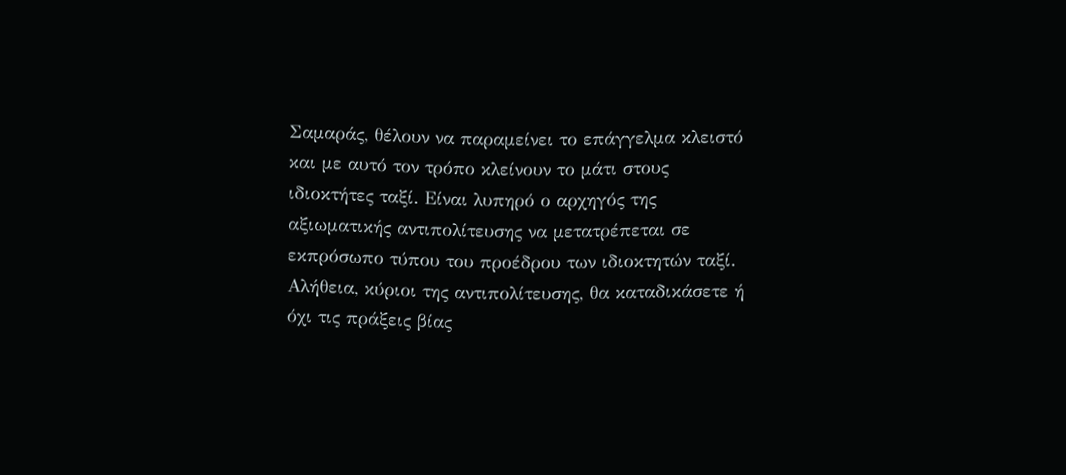Σαμαράς, θέλουν να παραμείνει το επάγγελμα κλειστό και με αυτό τον τρόπο κλείνουν το μάτι στους ιδιοκτήτες ταξί. Είναι λυπηρό ο αρχηγός της αξιωματικής αντιπολίτευσης να μετατρέπεται σε εκπρόσωπο τύπου του προέδρου των ιδιοκτητών ταξί.
Αλήθεια, κύριοι της αντιπολίτευσης, θα καταδικάσετε ή όχι τις πράξεις βίας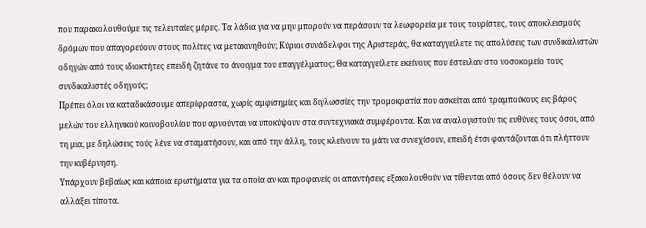που παρακολουθούμε τις τελευταίες μέρες. Τα λάδια για να μην μπορούν να περάσουν τα λεωφορεία με τους τουρίστες, τους αποκλεισμούς δρόμων που απαγορεύουν στους πολίτες να μετακινηθούν; Κύριοι συνάδελφοι της Αριστεράς, θα καταγγείλετε τις απολύσεις των συνδικαλιστών οδηγών από τους ιδιοκτήτες επειδή ζητάνε το άνοιγμα του επαγγέλματος; Θα καταγγείλετε εκείνους που έστειλαν στο νοσοκομείο τους συνδικαλιστές οδηγούς;
Πρέπει όλοι να καταδικάσουμε απερίφραστα, χωρίς αμφισημίες και διγλωσσίες την τρομοκρατία που ασκείται από τραμπούκους εις βάρος μελών του ελληνικού κοινοβουλίου που αρνούνται να υποκύψουν στα συντεχνιακά συμφέροντα. Και να αναλογιστούν τις ευθύνες τους όσοι, από τη μια, με δηλώσεις τούς λένε να σταματήσουν, και από την άλλη, τους κλείνουν το μάτι να συνεχίσουν, επειδή έτσι φαντάζονται ότι πλήττουν την κυβέρνηση.
Υπάρχουν βεβαίως και κάποια ερωτήματα για τα οποία αν και προφανείς οι απαντήσεις εξακολουθούν να τίθενται από όσους δεν θέλουν να αλλάξει τίποτα.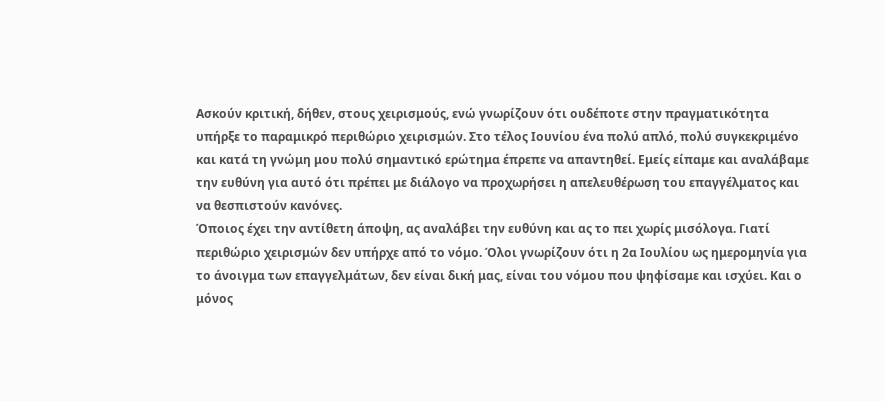Ασκούν κριτική, δήθεν, στους χειρισμούς, ενώ γνωρίζουν ότι ουδέποτε στην πραγματικότητα υπήρξε το παραμικρό περιθώριο χειρισμών. Στο τέλος Ιουνίου ένα πολύ απλό, πολύ συγκεκριμένο και κατά τη γνώμη μου πολύ σημαντικό ερώτημα έπρεπε να απαντηθεί. Εμείς είπαμε και αναλάβαμε την ευθύνη για αυτό ότι πρέπει με διάλογο να προχωρήσει η απελευθέρωση του επαγγέλματος και να θεσπιστούν κανόνες.
Όποιος έχει την αντίθετη άποψη, ας αναλάβει την ευθύνη και ας το πει χωρίς μισόλογα. Γιατί περιθώριο χειρισμών δεν υπήρχε από το νόμο. Όλοι γνωρίζουν ότι η 2α Ιουλίου ως ημερομηνία για το άνοιγμα των επαγγελμάτων, δεν είναι δική μας, είναι του νόμου που ψηφίσαμε και ισχύει. Και ο μόνος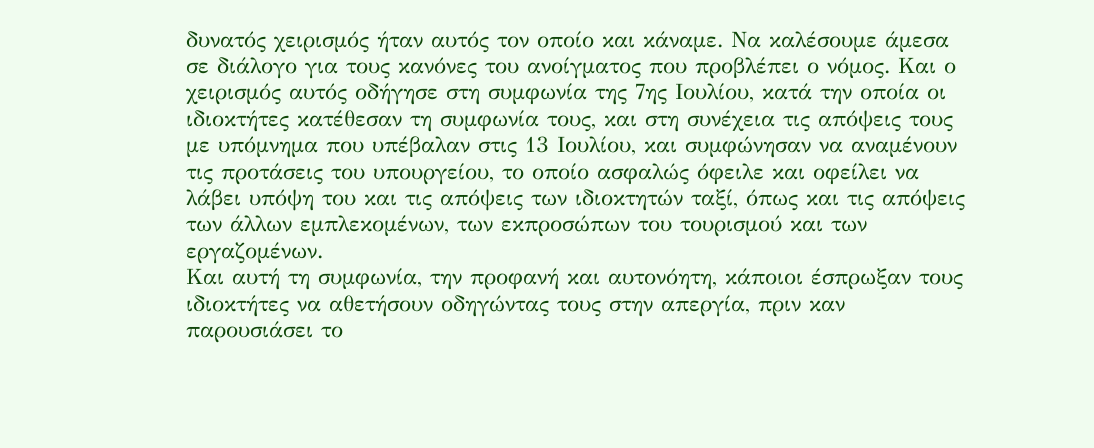δυνατός χειρισμός ήταν αυτός τον οποίο και κάναμε. Να καλέσουμε άμεσα σε διάλογο για τους κανόνες του ανοίγματος που προβλέπει ο νόμος. Και ο χειρισμός αυτός οδήγησε στη συμφωνία της 7ης Ιουλίου, κατά την οποία οι ιδιοκτήτες κατέθεσαν τη συμφωνία τους, και στη συνέχεια τις απόψεις τους με υπόμνημα που υπέβαλαν στις 13 Ιουλίου, και συμφώνησαν να αναμένουν τις προτάσεις του υπουργείου, το οποίο ασφαλώς όφειλε και οφείλει να λάβει υπόψη του και τις απόψεις των ιδιοκτητών ταξί, όπως και τις απόψεις των άλλων εμπλεκομένων, των εκπροσώπων του τουρισμού και των εργαζομένων.
Και αυτή τη συμφωνία, την προφανή και αυτονόητη, κάποιοι έσπρωξαν τους ιδιοκτήτες να αθετήσουν οδηγώντας τους στην απεργία, πριν καν παρουσιάσει το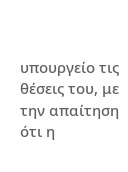υπουργείο τις θέσεις του, με την απαίτηση ότι η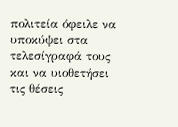πολιτεία όφειλε να υποκύψει στα τελεσίγραφά τους και να υιοθετήσει τις θέσεις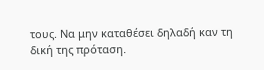τους. Να μην καταθέσει δηλαδή καν τη δική της πρόταση.